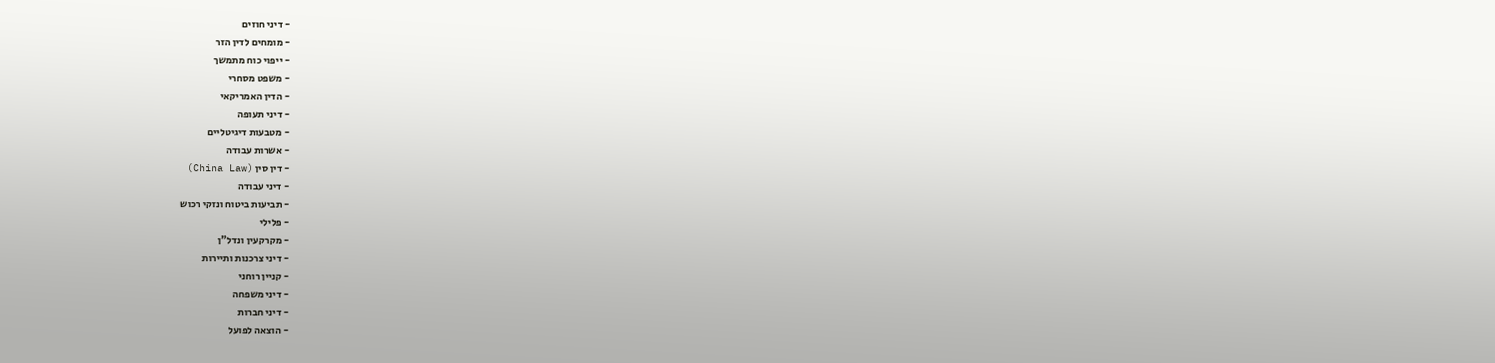- דיני חוזים
- מומחים לדין הזר
- ייפוי כוח מתמשך
- משפט מסחרי
- הדין האמריקאי
- דיני תעופה
- מטבעות דיגיטליים
- אשרות עבודה
- דין סין (China Law)
- דיני עבודה
- תביעות ביטוח ונזקי רכוש
- פלילי
- מקרקעין ונדל"ן
- דיני צרכנות ותיירות
- קניין רוחני
- דיני משפחה
- דיני חברות
- הוצאה לפועל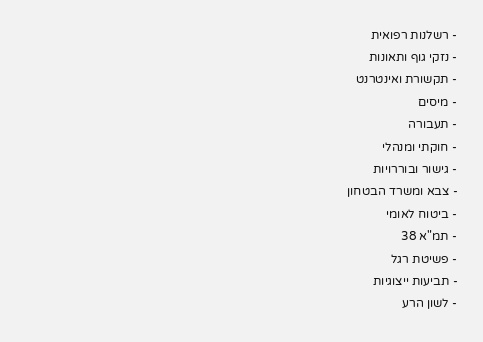- רשלנות רפואית
- נזקי גוף ותאונות
- תקשורת ואינטרנט
- מיסים
- תעבורה
- חוקתי ומנהלי
- גישור ובוררויות
- צבא ומשרד הבטחון
- ביטוח לאומי
- תמ"א 38
- פשיטת רגל
- תביעות ייצוגיות
- לשון הרע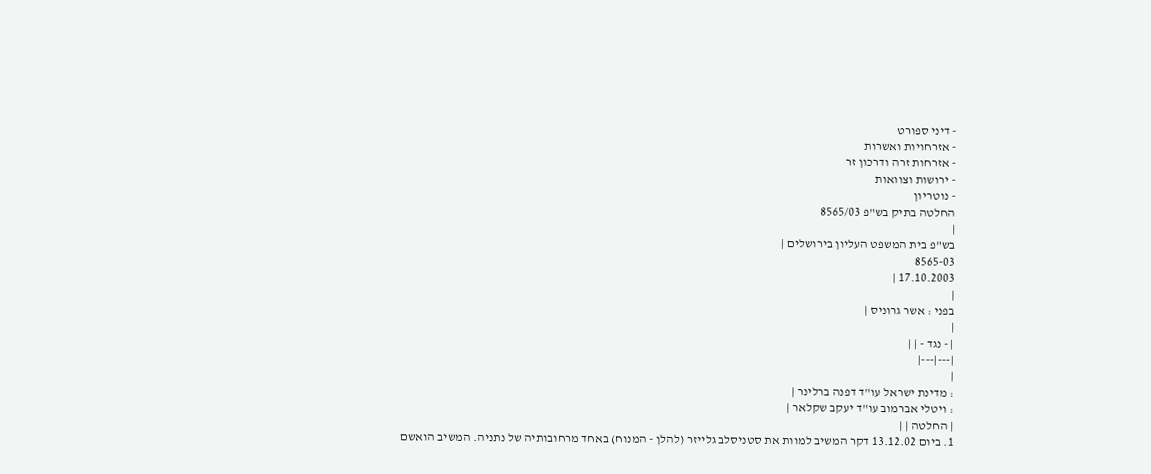- דיני ספורט
- אזרחויות ואשרות
- אזרחות זרה ודרכון זר
- ירושות וצוואות
- נוטריון
החלטה בתיק בש"פ 8565/03
|
בש"פ בית המשפט העליון בירושלים |
8565-03
17.10.2003 |
|
בפני : אשר גרוניס |
|
| - נגד - | |
|---|---|
|
: מדינת ישראל עו"ד דפנה ברלינר |
: ויטלי אברמוב עו"ד יעקב שקלאר |
| החלטה | |
1. ביום 13.12.02 דקר המשיב למוות את סטניסלב גלייזר (להלן - המנוח) באחד מרחובותיה של נתניה. המשיב הואשם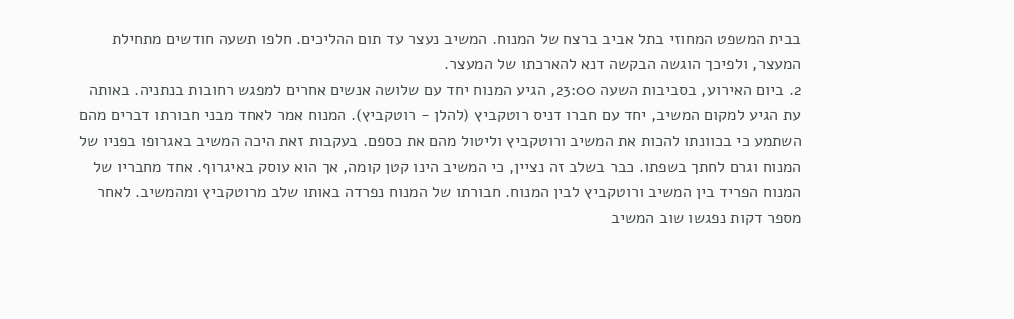בבית המשפט המחוזי בתל אביב ברצח של המנוח. המשיב נעצר עד תום ההליכים. חלפו תשעה חודשים מתחילת המעצר, ולפיכך הוגשה הבקשה דנא להארכתו של המעצר.
2. ביום האירוע, בסביבות השעה 23:00, הגיע המנוח יחד עם שלושה אנשים אחרים למפגש רחובות בנתניה. באותה עת הגיע למקום המשיב, יחד עם חברו דניס רוטקביץ (להלן - רוטקביץ). המנוח אמר לאחד מבני חבורתו דברים מהם השתמע כי בכוונתו להכות את המשיב ורוטקביץ וליטול מהם את כספם. בעקבות זאת היכה המשיב באגרופו בפניו של המנוח וגרם לחתך בשפתו. כבר בשלב זה נציין, כי המשיב הינו קטן קומה, אך הוא עוסק באיגרוף. אחד מחבריו של המנוח הפריד בין המשיב ורוטקביץ לבין המנוח. חבורתו של המנוח נפרדה באותו שלב מרוטקביץ ומהמשיב. לאחר מספר דקות נפגשו שוב המשיב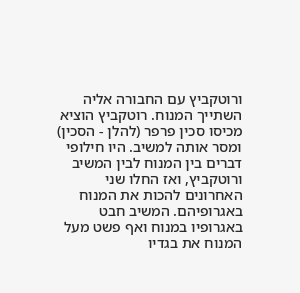ורוטקביץ עם החבורה אליה השתייך המנוח. רוטקביץ הוציא מכיסו סכין פרפר (להלן - הסכין) ומסר אותה למשיב. היו חילופי דברים בין המנוח לבין המשיב ורוטקביץ, ואז החלו שני האחרונים להכות את המנוח באגרופיהם. המשיב חבט באגרופיו במנוח ואף פשט מעל המנוח את בגדיו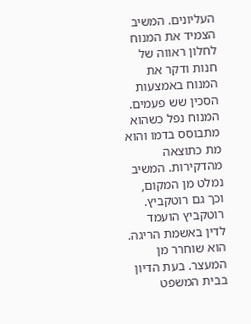העליונים. המשיב הצמיד את המנוח לחלון ראווה של חנות ודקר את המנוח באמצעות הסכין שש פעמים. המנוח נפל כשהוא מתבוסס בדמו והוא מת כתוצאה מהדקירות. המשיב נמלט מן המקום, וכך גם רוטקביץ. רוטקביץ הועמד לדין באשמת הריגה. הוא שוחרר מן המעצר. בעת הדיון בבית המשפט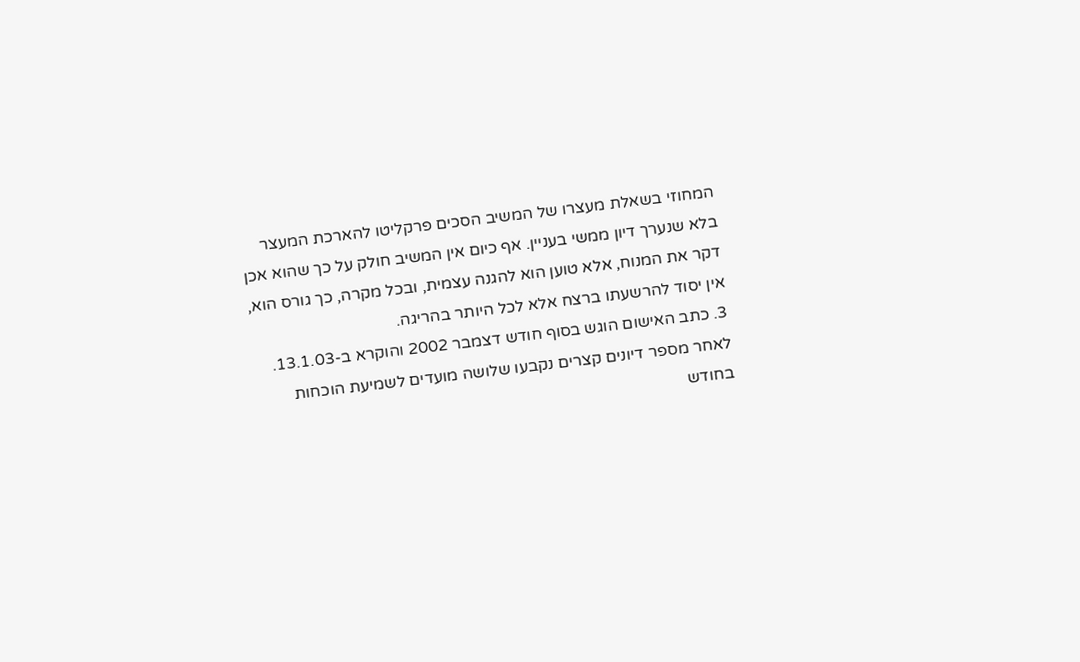המחוזי בשאלת מעצרו של המשיב הסכים פרקליטו להארכת המעצר בלא שנערך דיון ממשי בעניין. אף כיום אין המשיב חולק על כך שהוא אכן דקר את המנוח, אלא טוען הוא להגנה עצמית, ובכל מקרה, כך גורס הוא, אין יסוד להרשעתו ברצח אלא לכל היותר בהריגה.
3. כתב האישום הוגש בסוף חודש דצמבר 2002 והוקרא ב-13.1.03. לאחר מספר דיונים קצרים נקבעו שלושה מועדים לשמיעת הוכחות בחודש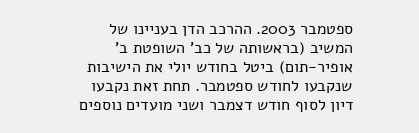ספטמבר 2003. ההרכב הדן בעניינו של המשיב (בראשותה של כב' השופטת ב' אופיר-תום) ביטל בחודש יולי את הישיבות שנקבעו לחודש ספטמבר. תחת זאת נקבעו דיון לסוף חודש דצמבר ושני מועדים נוספים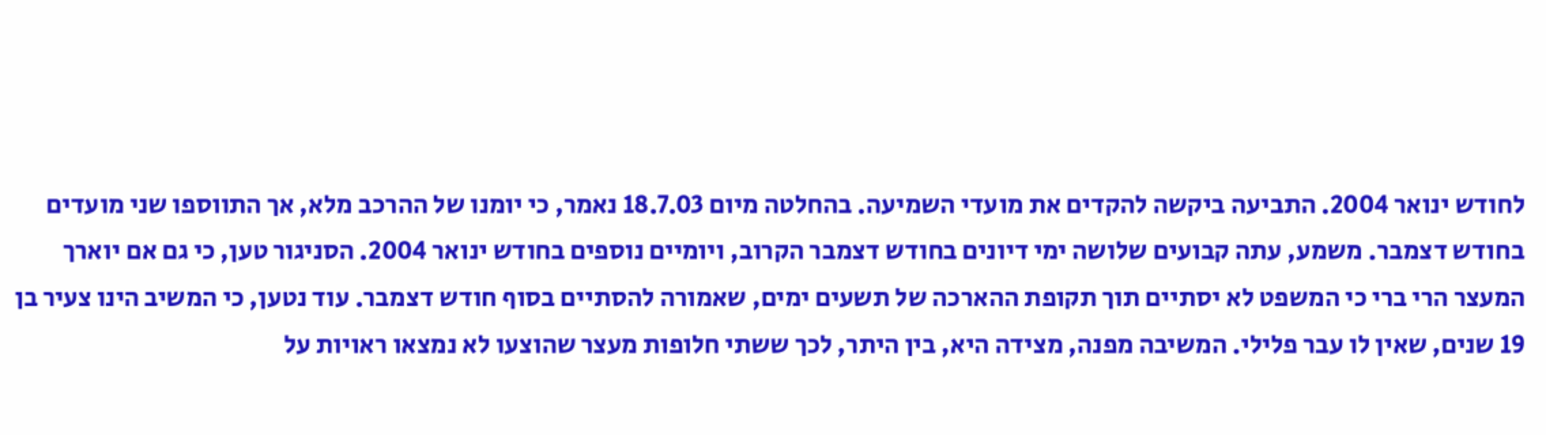לחודש ינואר 2004. התביעה ביקשה להקדים את מועדי השמיעה. בהחלטה מיום 18.7.03 נאמר, כי יומנו של ההרכב מלא, אך התווספו שני מועדים בחודש דצמבר. משמע, עתה קבועים שלושה ימי דיונים בחודש דצמבר הקרוב, ויומיים נוספים בחודש ינואר 2004. הסניגור טען, כי גם אם יוארך המעצר הרי ברי כי המשפט לא יסתיים תוך תקופת ההארכה של תשעים ימים, שאמורה להסתיים בסוף חודש דצמבר. עוד נטען, כי המשיב הינו צעיר בן 19 שנים, שאין לו עבר פלילי. המשיבה מפנה, מצידה היא, בין היתר, לכך ששתי חלופות מעצר שהוצעו לא נמצאו ראויות על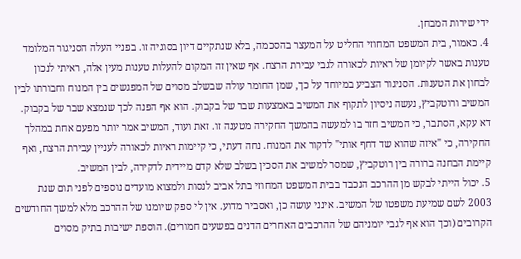ידי שירות המבחן.
4. כאמור, בית המשפט המחוזי החליט על המעצר בהסכמה, בלא שנתקיים דיון בסוגיה זו. בפניי העלה הסניגור המלומד טענות באשר לקיומן של ראיות לכאורה לגבי עבירת הרצח. אף שאין זה המקום להעלות טענות מעין אלה, ראיתי לנכון לבחון את הטענות. הסניגור הצביע במיוחד על כך, שמן החומר עולה שבשלב מסוים של המפגשים בין המנוח וחבורתו לבין המשיב ורוטקביץ, נעשה ניסיון לתקוף את המשיב באמצעות שבר של בקבוק. הוא אף הפנה לכך שנמצא שבר של בקבוק. דא עקא, הסתבר, כי המשיב חזר בו למעשה בהמשך החקירה מטענה זו. זאת ועוד, המשיב אמר יותר מפעם אחת במהלך החקירה, כי "איזה שהוא שד דחף אותי" לדקור את המנוח. נחה דעתי, כי קיימות ראיות לכאורה לעניין עבירת הרצח, ואף קיימת הבחנה ברורה בין רוטקביץ, שמסר למשיב את הסכין בשלב שלא קדם מיידית לדקירה, לבין המשיב.
5. יכול הייתי לבקש מן ההרכב הנכבד בבית המשפט המחוזי בתל אביב לנסות ולמצוא מועדים נוספים לפני תום שנת 2003 לשם שמיעת משפטו של המשיב. אינני עושה כן, ואסביר מדוע. אין לי ספק שיומנו של ההרכב מלא למשך החודשים הקרובים (וכך הוא אף לגבי יומניהם של ההרכבים האחרים הדנים בפשעים חמורים). הוספת ישיבות בתיק מסוים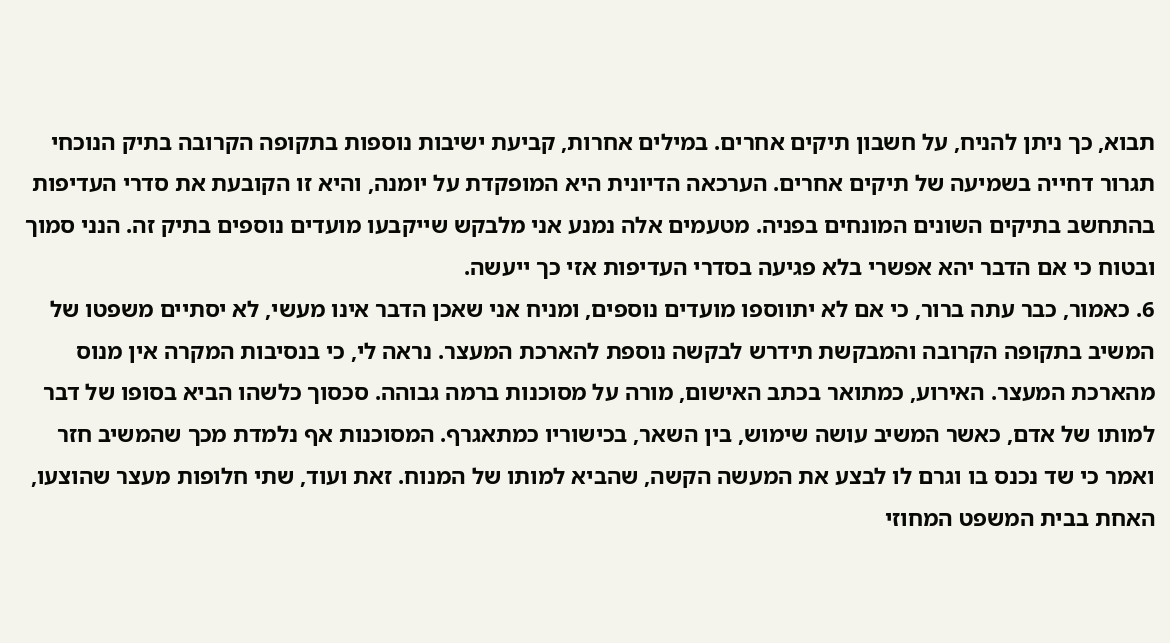תבוא, כך ניתן להניח, על חשבון תיקים אחרים. במילים אחרות, קביעת ישיבות נוספות בתקופה הקרובה בתיק הנוכחי תגרור דחייה בשמיעה של תיקים אחרים. הערכאה הדיונית היא המופקדת על יומנה, והיא זו הקובעת את סדרי העדיפות בהתחשב בתיקים השונים המונחים בפניה. מטעמים אלה נמנע אני מלבקש שייקבעו מועדים נוספים בתיק זה. הנני סמוך ובטוח כי אם הדבר יהא אפשרי בלא פגיעה בסדרי העדיפות אזי כך ייעשה.
6. כאמור, כבר עתה ברור, כי אם לא יתווספו מועדים נוספים, ומניח אני שאכן הדבר אינו מעשי, לא יסתיים משפטו של המשיב בתקופה הקרובה והמבקשת תידרש לבקשה נוספת להארכת המעצר. נראה לי, כי בנסיבות המקרה אין מנוס מהארכת המעצר. האירוע, כמתואר בכתב האישום, מורה על מסוכנות ברמה גבוהה. סכסוך כלשהו הביא בסופו של דבר למותו של אדם, כאשר המשיב עושה שימוש, בין השאר, בכישוריו כמתאגרף. המסוכנות אף נלמדת מכך שהמשיב חזר ואמר כי שד נכנס בו וגרם לו לבצע את המעשה הקשה, שהביא למותו של המנוח. זאת ועוד, שתי חלופות מעצר שהוצעו, האחת בבית המשפט המחוזי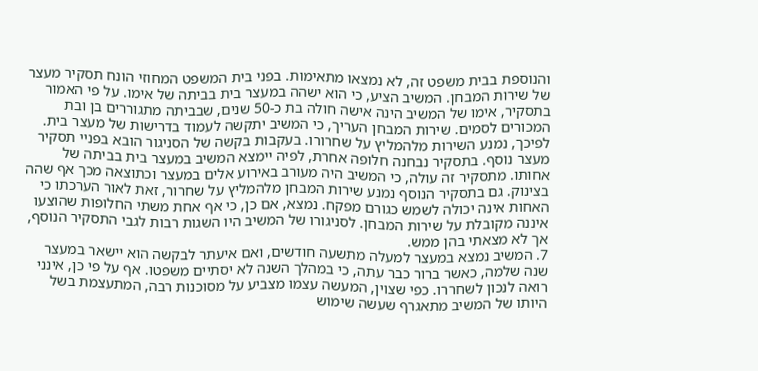והנוספת בבית משפט זה, לא נמצאו מתאימות. בפני בית המשפט המחוזי הונח תסקיר מעצר של שירות המבחן. המשיב הציע, כי הוא ישהה במעצר בית בביתה של אימו. על פי האמור בתסקיר, אימו של המשיב הינה אישה חולה בת כ-50 שנים, שבביתה מתגוררים בן ובת המכורים לסמים. שירות המבחן העריך, כי המשיב יתקשה לעמוד בדרישות של מעצר בית. לפיכך, נמנע השירות מלהמליץ על שחרורו. בעקבות בקשה של הסניגור הובא בפניי תסקיר מעצר נוסף. בתסקיר נבחנה חלופה אחרת, לפיה יימצא המשיב במעצר בית בביתה של אחותו. מתסקיר זה עולה, כי המשיב היה מעורב באירוע אלים במעצר וכתוצאה מכך אף שהה בצינוק. גם בתסקיר הנוסף נמנע שירות המבחן מלהמליץ על שחרור, זאת לאור הערכתו כי האחות אינה יכולה לשמש כגורם מפקח. נמצא, אם כן, כי אף אחת משתי החלופות שהוצעו איננה מקובלת על שירות המבחן. לסניגורו של המשיב היו השגות רבות לגבי התסקיר הנוסף, אך לא מצאתי בהן ממש.
7. המשיב נמצא במעצר למעלה מתשעה חודשים, ואם איעתר לבקשה הוא יישאר במעצר שנה שלמה, כאשר ברור כבר עתה, כי במהלך השנה לא יסתיים משפטו. אף על פי כן, אינני רואה לנכון לשחררו. כפי שצוין, המעשה עצמו מצביע על מסוכנות רבה, המתעצמת בשל היותו של המשיב מתאגרף שעשה שימוש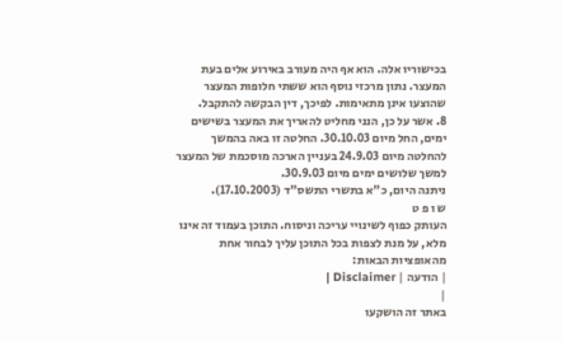בכישוריו אלה. הוא אף היה מעורב באירוע אלים בעת המעצר. נתון מרכזי נוסף הוא ששתי חלופות המעצר שהוצעו אינן מתאימות. לפיכך, דין הבקשה להתקבל.
8. אשר על כן, הנני מחליט להאריך את המעצר בשישים ימים, החל מיום 30.10.03. החלטה זו באה בהמשך להחלטה מיום 24.9.03 בעניין הארכה מוסכמת של המעצר למשך שלושים ימים מיום 30.9.03.
ניתנה היום, כ"א בתשרי התשס"ד (17.10.2003).
ש ו פ ט
העותק כפוף לשינויי עריכה וניסוח. התוכן בעמוד זה אינו מלא, על מנת לצפות בכל התוכן עליך לבחור אחת מהאופציות הבאות:
| הודעה | Disclaimer |
|
באתר זה הושקעו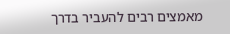מאמצים רבים להעביר בדרך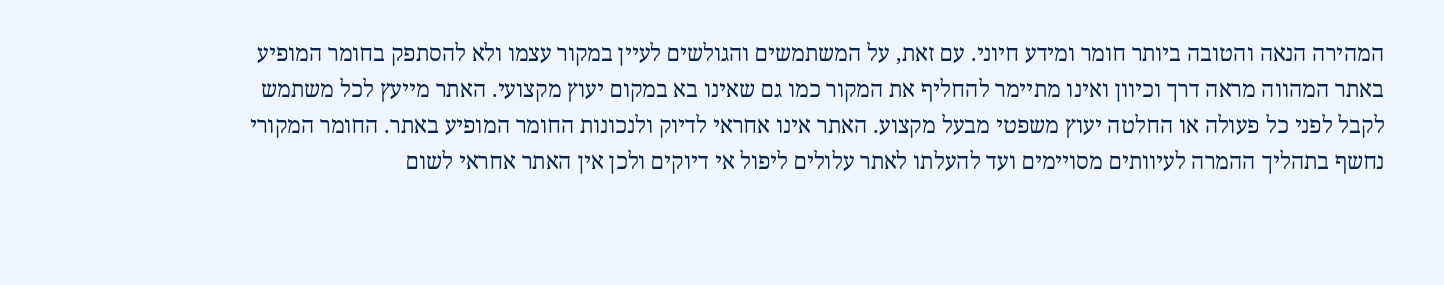המהירה הנאה והטובה ביותר חומר ומידע חיוני. עם זאת, על המשתמשים והגולשים לעיין במקור עצמו ולא להסתפק בחומר המופיע באתר המהווה מראה דרך וכיוון ואינו מתיימר להחליף את המקור כמו גם שאינו בא במקום יעוץ מקצועי. האתר מייעץ לכל משתמש לקבל לפני כל פעולה או החלטה יעוץ משפטי מבעל מקצוע. האתר אינו אחראי לדיוק ולנכונות החומר המופיע באתר. החומר המקורי נחשף בתהליך ההמרה לעיוותים מסויימים ועד להעלתו לאתר עלולים ליפול אי דיוקים ולכן אין האתר אחראי לשום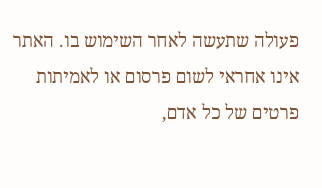פעולה שתעשה לאחר השימוש בו. האתר אינו אחראי לשום פרסום או לאמיתות פרטים של כל אדם,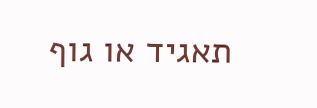תאגיד או גוף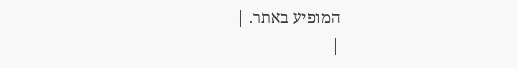המופיע באתר. |
|